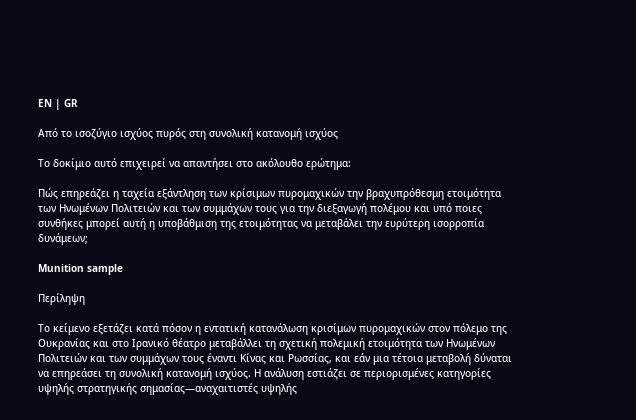EN | GR

Από το ισοζύγιο ισχύος πυρός στη συνολική κατανομή ισχύος

Το δοκίμιο αυτό επιχειρεί να απαντήσει στο ακόλουθο ερώτημα:

Πώς επηρεάζει η ταχεία εξάντληση των κρίσιμων πυρομαχικών την βραχυπρόθεσμη ετοιμότητα των Ηνωμένων Πολιτειών και των συμμάχων τους για την διεξαγωγή πολέμου και υπό ποιες συνθήκες μπορεί αυτή η υποβάθμιση της ετοιμότητας να μεταβάλει την ευρύτερη ισορροπία δυνάμεων;

Munition sample

Περίληψη

Το κείμενο εξετάζει κατά πόσον η εντατική κατανάλωση κρισίμων πυρομαχικών στον πόλεμο της Ουκρανίας και στο Ιρανικό θέατρο μεταβάλλει τη σχετική πολεμική ετοιμότητα των Ηνωμένων Πολιτειών και των συμμάχων τους έναντι Κίνας και Ρωσσίας, και εάν μια τέτοια μεταβολή δύναται να επηρεάσει τη συνολική κατανομή ισχύος. Η ανάλυση εστιάζει σε περιορισμένες κατηγορίες υψηλής στρατηγικής σημασίας—αναχαιτιστές υψηλής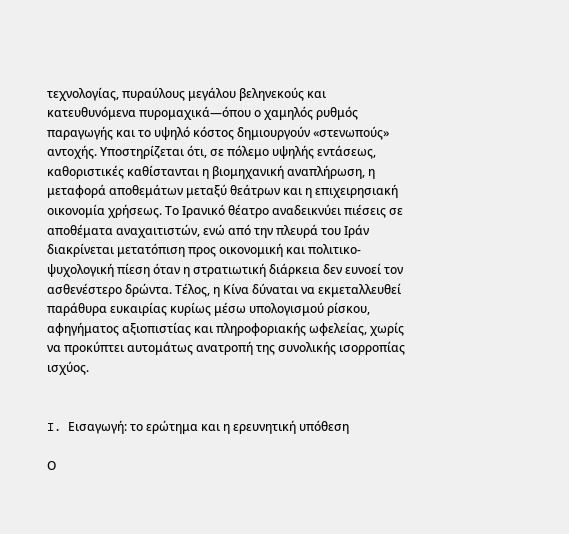τεχνολογίας, πυραύλους μεγάλου βεληνεκούς και κατευθυνόμενα πυρομαχικά—όπου ο χαμηλός ρυθμός παραγωγής και το υψηλό κόστος δημιουργούν «στενωπούς» αντοχής. Υποστηρίζεται ότι, σε πόλεμο υψηλής εντάσεως, καθοριστικές καθίστανται η βιομηχανική αναπλήρωση, η μεταφορά αποθεμάτων μεταξύ θεάτρων και η επιχειρησιακή οικονομία χρήσεως. Το Ιρανικό θέατρο αναδεικνύει πιέσεις σε αποθέματα αναχαιτιστών, ενώ από την πλευρά του Ιράν διακρίνεται μετατόπιση προς οικονομική και πολιτικο-ψυχολογική πίεση όταν η στρατιωτική διάρκεια δεν ευνοεί τον ασθενέστερο δρώντα. Τέλος, η Κίνα δύναται να εκμεταλλευθεί παράθυρα ευκαιρίας κυρίως μέσω υπολογισμού ρίσκου, αφηγήματος αξιοπιστίας και πληροφοριακής ωφελείας, χωρίς να προκύπτει αυτομάτως ανατροπή της συνολικής ισορροπίας ισχύος.


I. Εισαγωγή: το ερώτημα και η ερευνητική υπόθεση

Ο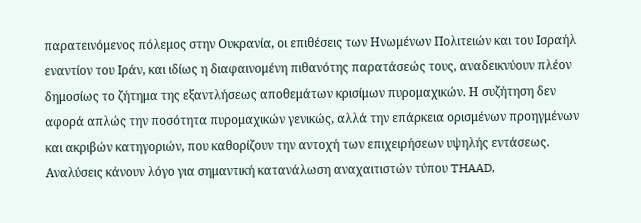παρατεινόμενος πόλεμος στην Ουκρανία, οι επιθέσεις των Ηνωμένων Πολιτειών και του Ισραήλ εναντίον του Ιράν, και ιδίως η διαφαινομένη πιθανότης παρατάσεώς τους, αναδεικνύουν πλέον δημοσίως το ζήτημα της εξαντλήσεως αποθεμάτων κρισίμων πυρομαχικών. Η συζήτηση δεν αφορά απλώς την ποσότητα πυρομαχικών γενικώς, αλλά την επάρκεια ορισμένων προηγμένων και ακριβών κατηγοριών, που καθορίζουν την αντοχή των επιχειρήσεων υψηλής εντάσεως. Αναλύσεις κάνουν λόγο για σημαντική κατανάλωση αναχαιτιστών τύπου THAAD,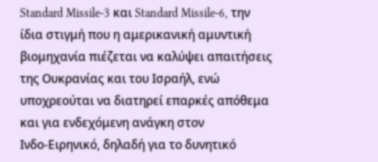Standard Missile‑3 και Standard Missile‑6, την ίδια στιγμή που η αμερικανική αμυντική βιομηχανία πιέζεται να καλύψει απαιτήσεις της Ουκρανίας και του Ισραήλ, ενώ υποχρεούται να διατηρεί επαρκές απόθεμα και για ενδεχόμενη ανάγκη στον Ινδο‑Ειρηνικό, δηλαδή για το δυνητικό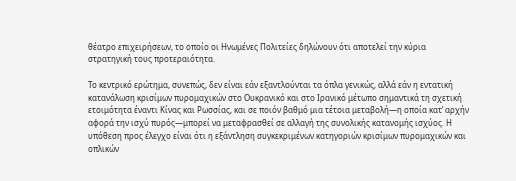θέατρο επιχειρήσεων, το οποίο οι Ηνωμένες Πολιτείες δηλώνουν ότι αποτελεί την κύρια στρατηγική τους προτεραιότητα.

Το κεντρικό ερώτημα, συνεπώς, δεν είναι εάν εξαντλούνται τα όπλα γενικώς, αλλά εάν η εντατική κατανάλωση κρισίμων πυρομαχικών στο Ουκρανικό και στο Ιρανικό μέτωπο σημαντικά τη σχετική ετοιμότητα έναντι Κίνας και Ρωσσίας, και σε ποιόν βαθμό μια τέτοια μεταβολή—η οποία κατ’ αρχήν αφορά την ισχύ πυρός—μπορεί να μεταφρασθεί σε αλλαγή της συνολικής κατανομής ισχύος. Η υπόθεση προς έλεγχο είναι ότι η εξάντληση συγκεκριμένων κατηγοριών κρισίμων πυρομαχικών και οπλικών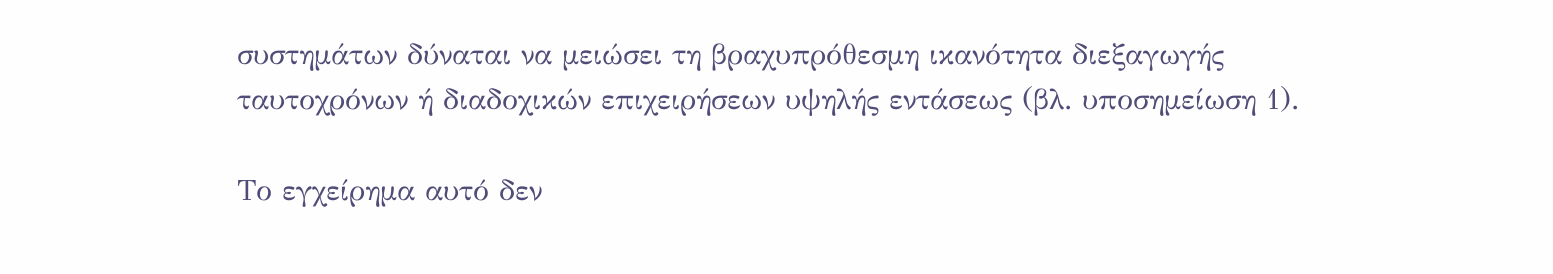συστημάτων δύναται να μειώσει τη βραχυπρόθεσμη ικανότητα διεξαγωγής ταυτοχρόνων ή διαδοχικών επιχειρήσεων υψηλής εντάσεως (βλ. υποσημείωση 1).

Το εγχείρημα αυτό δεν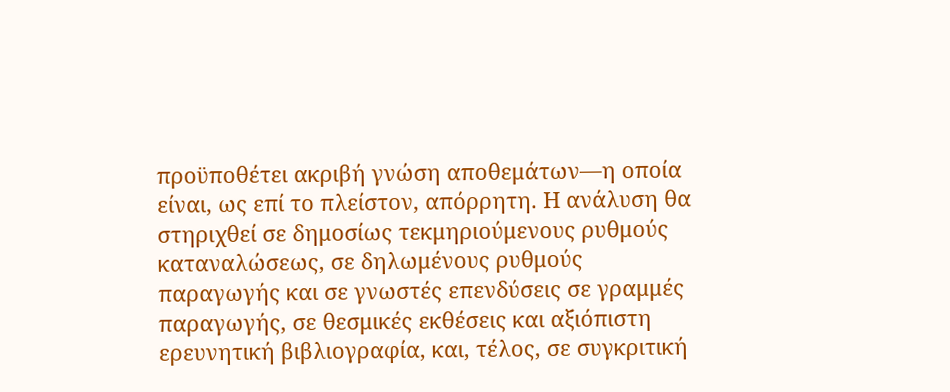προϋποθέτει ακριβή γνώση αποθεμάτων—η οποία είναι, ως επί το πλείστον, απόρρητη. Η ανάλυση θα στηριχθεί σε δημοσίως τεκμηριούμενους ρυθμούς καταναλώσεως, σε δηλωμένους ρυθμούς παραγωγής και σε γνωστές επενδύσεις σε γραμμές παραγωγής, σε θεσμικές εκθέσεις και αξιόπιστη ερευνητική βιβλιογραφία, και, τέλος, σε συγκριτική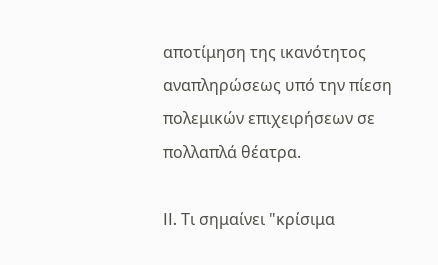αποτίμηση της ικανότητος αναπληρώσεως υπό την πίεση πολεμικών επιχειρήσεων σε πολλαπλά θέατρα.

II. Τι σημαίνει "κρίσιμα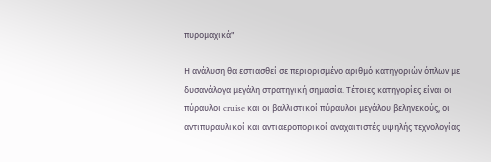πυρομαχικά"

Η ανάλυση θα εστιασθεί σε περιορισμένο αριθμό κατηγοριών όπλων με δυσανάλογα μεγάλη στρατηγική σημασία. Τέτοιες κατηγορίες είναι οι πύραυλοι cruise και οι βαλλιστικοί πύραυλοι μεγάλου βεληνεκούς, οι αντιπυραυλικοί και αντιαεροπορικοί αναχαιτιστές υψηλής τεχνολογίας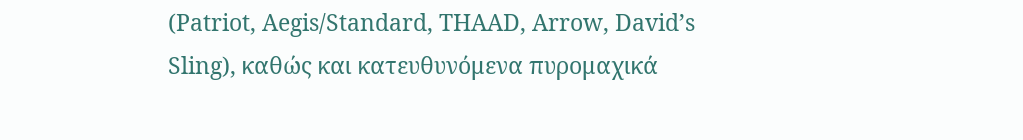(Patriot, Aegis/Standard, THAAD, Arrow, David’s Sling), καθώς και κατευθυνόμενα πυρομαχικά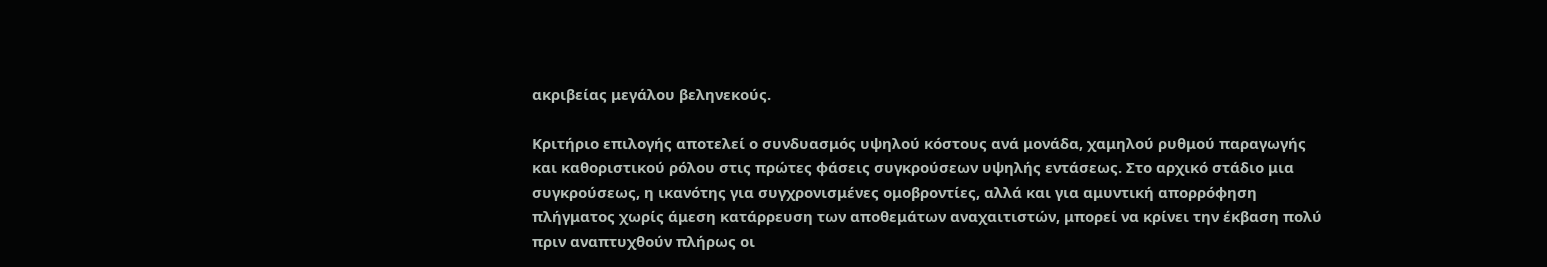ακριβείας μεγάλου βεληνεκούς.

Κριτήριο επιλογής αποτελεί ο συνδυασμός υψηλού κόστους ανά μονάδα, χαμηλού ρυθμού παραγωγής και καθοριστικού ρόλου στις πρώτες φάσεις συγκρούσεων υψηλής εντάσεως. Στο αρχικό στάδιο μια συγκρούσεως, η ικανότης για συγχρονισμένες ομοβροντίες, αλλά και για αμυντική απορρόφηση πλήγματος χωρίς άμεση κατάρρευση των αποθεμάτων αναχαιτιστών, μπορεί να κρίνει την έκβαση πολύ πριν αναπτυχθούν πλήρως οι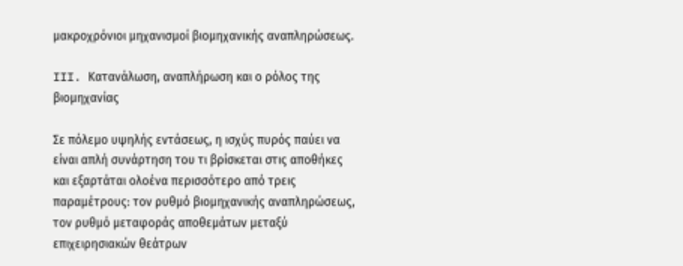μακροχρόνιοι μηχανισμοί βιομηχανικής αναπληρώσεως.

III. Κατανάλωση, αναπλήρωση και ο ρόλος της βιομηχανίας

Σε πόλεμο υψηλής εντάσεως, η ισχύς πυρός παύει να είναι απλή συνάρτηση του τι βρίσκεται στις αποθήκες και εξαρτάται ολοένα περισσότερο από τρεις παραμέτρους: τον ρυθμό βιομηχανικής αναπληρώσεως, τον ρυθμό μεταφοράς αποθεμάτων μεταξύ επιχειρησιακών θεάτρων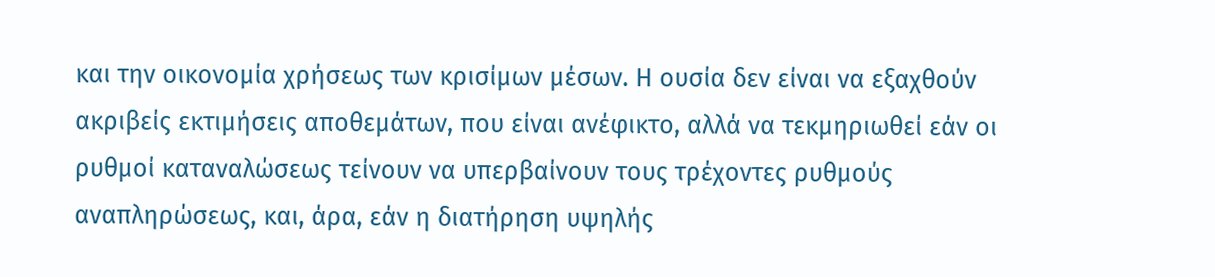και την οικονομία χρήσεως των κρισίμων μέσων. Η ουσία δεν είναι να εξαχθούν ακριβείς εκτιμήσεις αποθεμάτων, που είναι ανέφικτο, αλλά να τεκμηριωθεί εάν οι ρυθμοί καταναλώσεως τείνουν να υπερβαίνουν τους τρέχοντες ρυθμούς αναπληρώσεως, και, άρα, εάν η διατήρηση υψηλής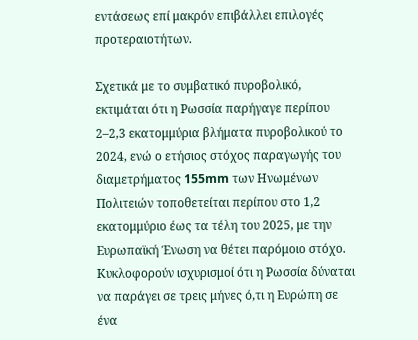εντάσεως επί μακρόν επιβάλλει επιλογές προτεραιοτήτων.

Σχετικά με το συμβατικό πυροβολικό, εκτιμάται ότι η Ρωσσία παρήγαγε περίπου 2–2,3 εκατομμύρια βλήματα πυροβολικού το 2024, ενώ ο ετήσιος στόχος παραγωγής του διαμετρήματος 155mm των Ηνωμένων Πολιτειών τοποθετείται περίπου στο 1,2 εκατομμύριο έως τα τέλη του 2025, με την Ευρωπαϊκή Ένωση να θέτει παρόμοιο στόχο. Κυκλοφορούν ισχυρισμοί ότι η Ρωσσία δύναται να παράγει σε τρεις μήνες ό,τι η Ευρώπη σε ένα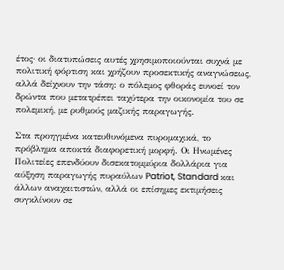έτος· οι διατυπώσεις αυτές χρησιμοποιούνται συχνά με πολιτική φόρτιση και χρήζουν προσεκτικής αναγνώσεως, αλλά δείχνουν την τάση: ο πόλεμος φθοράς ευνοεί τον δρώντα που μετατρέπει ταχύτερα την οικονομία του σε πολεμική, με ρυθμούς μαζικής παραγωγής.

Στα προηγμένα κατευθυνόμενα πυρομαχικά, το πρόβλημα αποκτά διαφορετική μορφή. Οι Ηνωμένες Πολιτείες επενδύουν δισεκατομμύρια δολλάρια για αύξηση παραγωγής πυραύλων Patriot, Standard και άλλων αναχαιτιστών, αλλά οι επίσημες εκτιμήσεις συγκλίνουν σε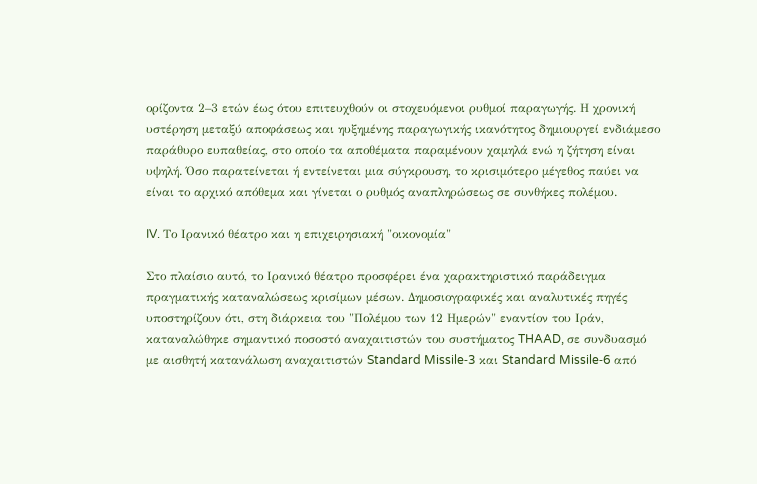ορίζοντα 2–3 ετών έως ότου επιτευχθούν οι στοχευόμενοι ρυθμοί παραγωγής. Η χρονική υστέρηση μεταξύ αποφάσεως και ηυξημένης παραγωγικής ικανότητος δημιουργεί ενδιάμεσο παράθυρο ευπαθείας, στο οποίο τα αποθέματα παραμένουν χαμηλά ενώ η ζήτηση είναι υψηλή. Όσο παρατείνεται ή εντείνεται μια σύγκρουση, το κρισιμότερο μέγεθος παύει να είναι το αρχικό απόθεμα και γίνεται ο ρυθμός αναπληρώσεως σε συνθήκες πολέμου.

IV. Το Ιρανικό θέατρο και η επιχειρησιακή "οικονομία"

Στο πλαίσιο αυτό, το Ιρανικό θέατρο προσφέρει ένα χαρακτηριστικό παράδειγμα πραγματικής καταναλώσεως κρισίμων μέσων. Δημοσιογραφικές και αναλυτικές πηγές υποστηρίζουν ότι, στη διάρκεια του "Πολέμου των 12 Ημερών" εναντίον του Ιράν, καταναλώθηκε σημαντικό ποσοστό αναχαιτιστών του συστήματος THAAD, σε συνδυασμό με αισθητή κατανάλωση αναχαιτιστών Standard Missile‑3 και Standard Missile‑6 από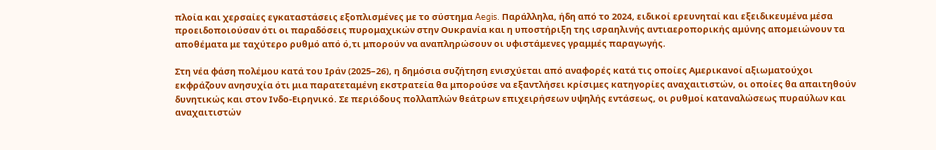πλοία και χερσαίες εγκαταστάσεις εξοπλισμένες με το σύστημα Aegis. Παράλληλα, ήδη από το 2024, ειδικοί ερευνηταί και εξειδικευμένα μέσα προειδοποιούσαν ότι οι παραδόσεις πυρομαχικών στην Ουκρανία και η υποστήριξη της ισραηλινής αντιαεροπορικής αμύνης απομειώνουν τα αποθέματα με ταχύτερο ρυθμό από ό,τι μπορούν να αναπληρώσουν οι υφιστάμενες γραμμές παραγωγής.

Στη νέα φάση πολέμου κατά του Ιράν (2025–26), η δημόσια συζήτηση ενισχύεται από αναφορές κατά τις οποίες Αμερικανοί αξιωματούχοι εκφράζουν ανησυχία ότι μια παρατεταμένη εκστρατεία θα μπορούσε να εξαντλήσει κρίσιμες κατηγορίες αναχαιτιστών, οι οποίες θα απαιτηθούν δυνητικώς και στον Ινδο‑Ειρηνικό. Σε περιόδους πολλαπλών θεάτρων επιχειρήσεων υψηλής εντάσεως, οι ρυθμοί καταναλώσεως πυραύλων και αναχαιτιστών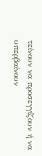τείνουν να προσεγγίζουν ή να υπερβαίνουν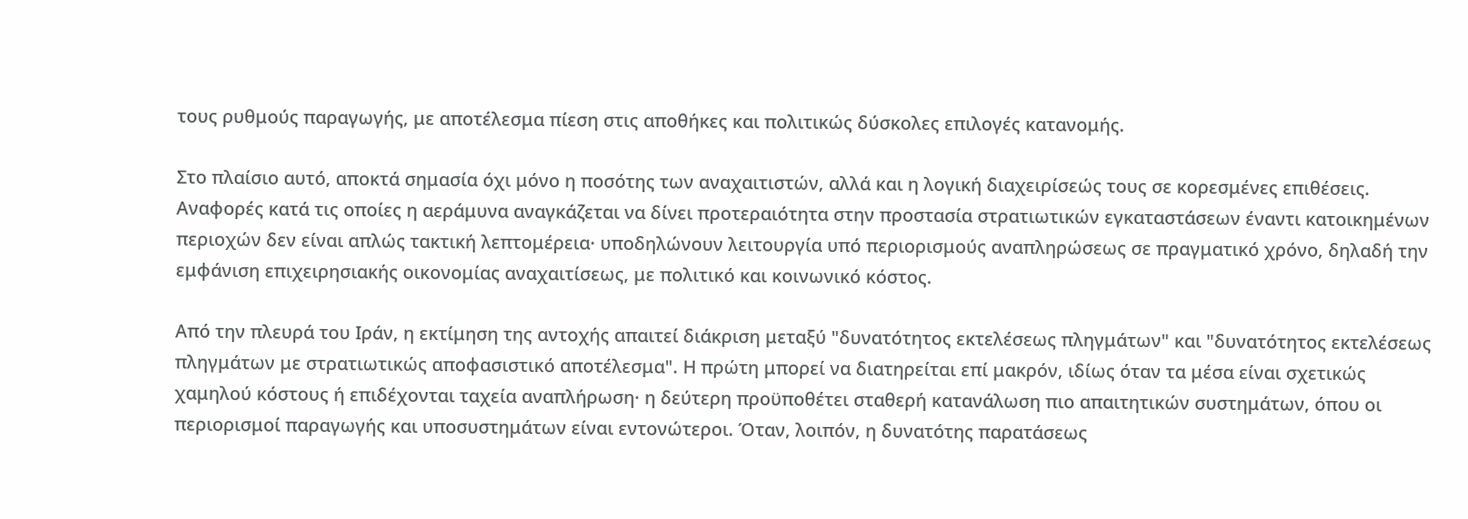τους ρυθμούς παραγωγής, με αποτέλεσμα πίεση στις αποθήκες και πολιτικώς δύσκολες επιλογές κατανομής.

Στο πλαίσιο αυτό, αποκτά σημασία όχι μόνο η ποσότης των αναχαιτιστών, αλλά και η λογική διαχειρίσεώς τους σε κορεσμένες επιθέσεις. Αναφορές κατά τις οποίες η αεράμυνα αναγκάζεται να δίνει προτεραιότητα στην προστασία στρατιωτικών εγκαταστάσεων έναντι κατοικημένων περιοχών δεν είναι απλώς τακτική λεπτομέρεια· υποδηλώνουν λειτουργία υπό περιορισμούς αναπληρώσεως σε πραγματικό χρόνο, δηλαδή την εμφάνιση επιχειρησιακής οικονομίας αναχαιτίσεως, με πολιτικό και κοινωνικό κόστος.

Από την πλευρά του Ιράν, η εκτίμηση της αντοχής απαιτεί διάκριση μεταξύ "δυνατότητος εκτελέσεως πληγμάτων" και "δυνατότητος εκτελέσεως πληγμάτων με στρατιωτικώς αποφασιστικό αποτέλεσμα". Η πρώτη μπορεί να διατηρείται επί μακρόν, ιδίως όταν τα μέσα είναι σχετικώς χαμηλού κόστους ή επιδέχονται ταχεία αναπλήρωση· η δεύτερη προϋποθέτει σταθερή κατανάλωση πιο απαιτητικών συστημάτων, όπου οι περιορισμοί παραγωγής και υποσυστημάτων είναι εντονώτεροι. Όταν, λοιπόν, η δυνατότης παρατάσεως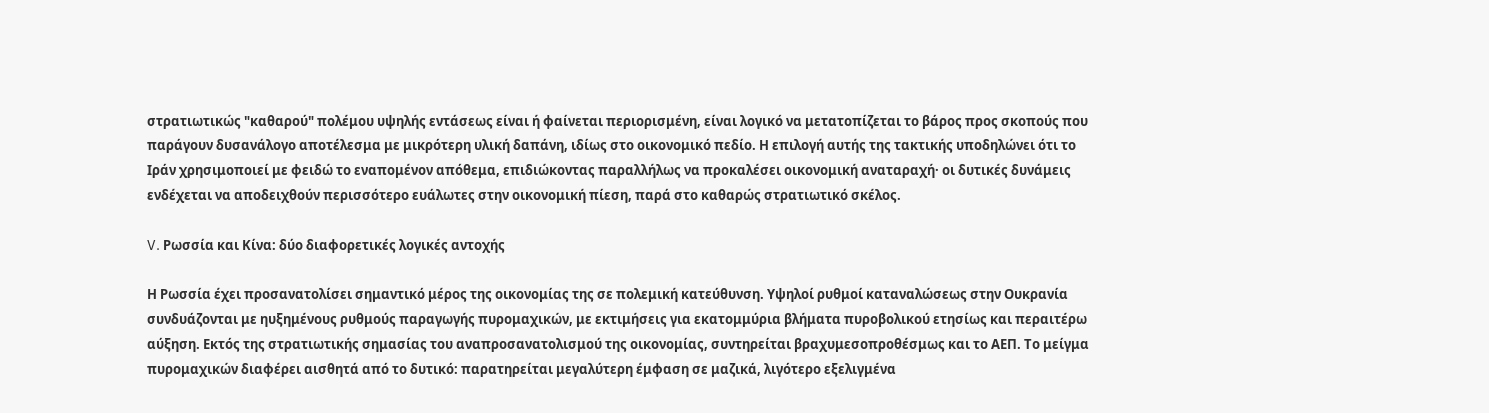στρατιωτικώς "καθαρού" πολέμου υψηλής εντάσεως είναι ή φαίνεται περιορισμένη, είναι λογικό να μετατοπίζεται το βάρος προς σκοπούς που παράγουν δυσανάλογο αποτέλεσμα με μικρότερη υλική δαπάνη, ιδίως στο οικονομικό πεδίο. Η επιλογή αυτής της τακτικής υποδηλώνει ότι το Ιράν χρησιμοποιεί με φειδώ το εναπομένον απόθεμα, επιδιώκοντας παραλλήλως να προκαλέσει οικονομική αναταραχή· οι δυτικές δυνάμεις ενδέχεται να αποδειχθούν περισσότερο ευάλωτες στην οικονομική πίεση, παρά στο καθαρώς στρατιωτικό σκέλος.

V. Ρωσσία και Κίνα: δύο διαφορετικές λογικές αντοχής

Η Ρωσσία έχει προσανατολίσει σημαντικό μέρος της οικονομίας της σε πολεμική κατεύθυνση. Υψηλοί ρυθμοί καταναλώσεως στην Ουκρανία συνδυάζονται με ηυξημένους ρυθμούς παραγωγής πυρομαχικών, με εκτιμήσεις για εκατομμύρια βλήματα πυροβολικού ετησίως και περαιτέρω αύξηση. Εκτός της στρατιωτικής σημασίας του αναπροσανατολισμού της οικονομίας, συντηρείται βραχυμεσοπροθέσμως και το ΑΕΠ. Το μείγμα πυρομαχικών διαφέρει αισθητά από το δυτικό: παρατηρείται μεγαλύτερη έμφαση σε μαζικά, λιγότερο εξελιγμένα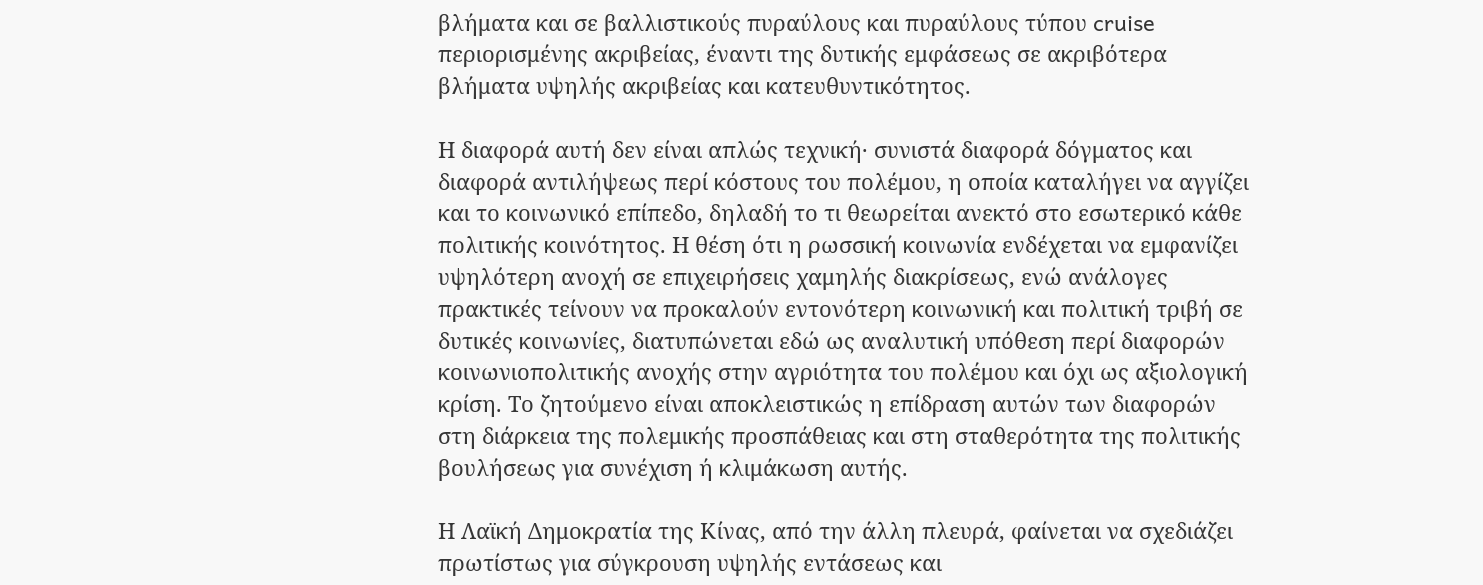βλήματα και σε βαλλιστικούς πυραύλους και πυραύλους τύπου cruise περιορισμένης ακριβείας, έναντι της δυτικής εμφάσεως σε ακριβότερα βλήματα υψηλής ακριβείας και κατευθυντικότητος.

Η διαφορά αυτή δεν είναι απλώς τεχνική· συνιστά διαφορά δόγματος και διαφορά αντιλήψεως περί κόστους του πολέμου, η οποία καταλήγει να αγγίζει και το κοινωνικό επίπεδο, δηλαδή το τι θεωρείται ανεκτό στο εσωτερικό κάθε πολιτικής κοινότητος. Η θέση ότι η ρωσσική κοινωνία ενδέχεται να εμφανίζει υψηλότερη ανοχή σε επιχειρήσεις χαμηλής διακρίσεως, ενώ ανάλογες πρακτικές τείνουν να προκαλούν εντονότερη κοινωνική και πολιτική τριβή σε δυτικές κοινωνίες, διατυπώνεται εδώ ως αναλυτική υπόθεση περί διαφορών κοινωνιοπολιτικής ανοχής στην αγριότητα του πολέμου και όχι ως αξιολογική κρίση. Το ζητούμενο είναι αποκλειστικώς η επίδραση αυτών των διαφορών στη διάρκεια της πολεμικής προσπάθειας και στη σταθερότητα της πολιτικής βουλήσεως για συνέχιση ή κλιμάκωση αυτής.

Η Λαϊκή Δημοκρατία της Κίνας, από την άλλη πλευρά, φαίνεται να σχεδιάζει πρωτίστως για σύγκρουση υψηλής εντάσεως και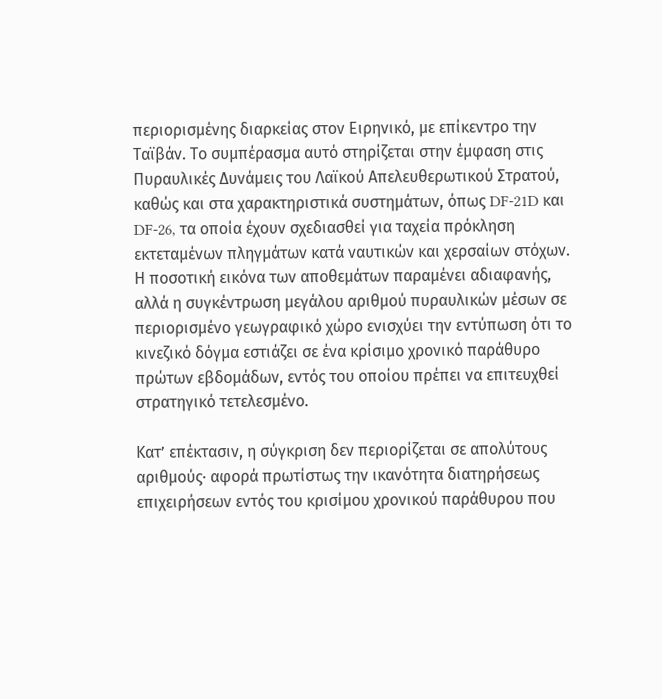περιορισμένης διαρκείας στον Ειρηνικό, με επίκεντρο την Ταϊβάν. Το συμπέρασμα αυτό στηρίζεται στην έμφαση στις Πυραυλικές Δυνάμεις του Λαϊκού Απελευθερωτικού Στρατού, καθώς και στα χαρακτηριστικά συστημάτων, όπως DF‑21D και DF‑26, τα οποία έχουν σχεδιασθεί για ταχεία πρόκληση εκτεταμένων πληγμάτων κατά ναυτικών και χερσαίων στόχων. Η ποσοτική εικόνα των αποθεμάτων παραμένει αδιαφανής, αλλά η συγκέντρωση μεγάλου αριθμού πυραυλικών μέσων σε περιορισμένο γεωγραφικό χώρο ενισχύει την εντύπωση ότι το κινεζικό δόγμα εστιάζει σε ένα κρίσιμο χρονικό παράθυρο πρώτων εβδομάδων, εντός του οποίου πρέπει να επιτευχθεί στρατηγικό τετελεσμένο.

Κατ’ επέκτασιν, η σύγκριση δεν περιορίζεται σε απολύτους αριθμούς· αφορά πρωτίστως την ικανότητα διατηρήσεως επιχειρήσεων εντός του κρισίμου χρονικού παράθυρου που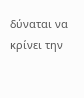δύναται να κρίνει την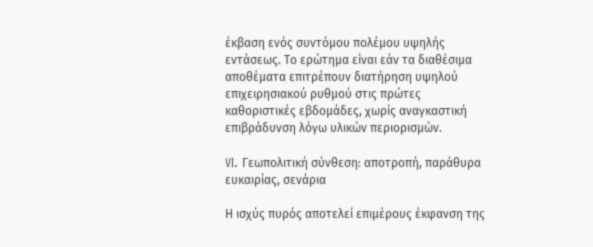έκβαση ενός συντόμου πολέμου υψηλής εντάσεως. Το ερώτημα είναι εάν τα διαθέσιμα αποθέματα επιτρέπουν διατήρηση υψηλού επιχειρησιακού ρυθμού στις πρώτες καθοριστικές εβδομάδες, χωρίς αναγκαστική επιβράδυνση λόγω υλικών περιορισμών.

VI. Γεωπολιτική σύνθεση: αποτροπή, παράθυρα ευκαιρίας, σενάρια

Η ισχύς πυρός αποτελεί επιμέρους έκφανση της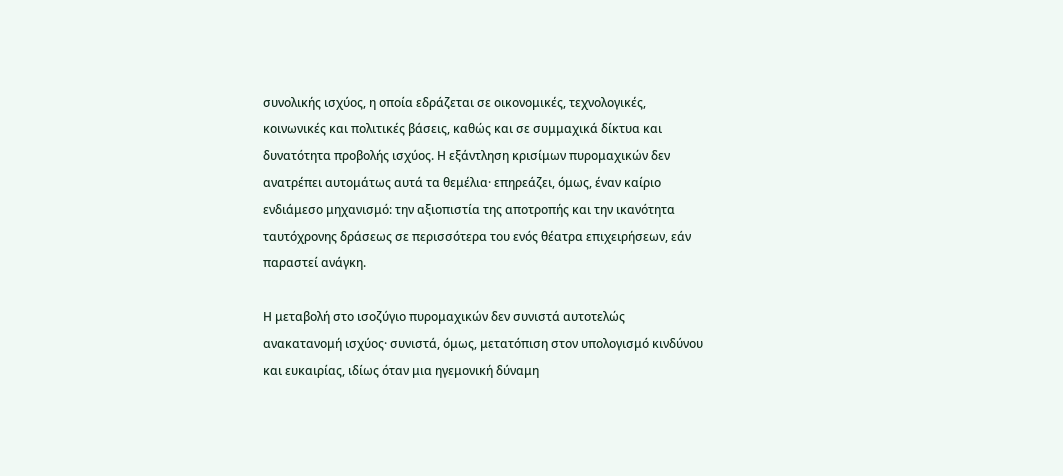συνολικής ισχύος, η οποία εδράζεται σε οικονομικές, τεχνολογικές, κοινωνικές και πολιτικές βάσεις, καθώς και σε συμμαχικά δίκτυα και δυνατότητα προβολής ισχύος. Η εξάντληση κρισίμων πυρομαχικών δεν ανατρέπει αυτομάτως αυτά τα θεμέλια· επηρεάζει, όμως, έναν καίριο ενδιάμεσο μηχανισμό: την αξιοπιστία της αποτροπής και την ικανότητα ταυτόχρονης δράσεως σε περισσότερα του ενός θέατρα επιχειρήσεων, εάν παραστεί ανάγκη.

Η μεταβολή στο ισοζύγιο πυρομαχικών δεν συνιστά αυτοτελώς ανακατανομή ισχύος· συνιστά, όμως, μετατόπιση στον υπολογισμό κινδύνου και ευκαιρίας, ιδίως όταν μια ηγεμονική δύναμη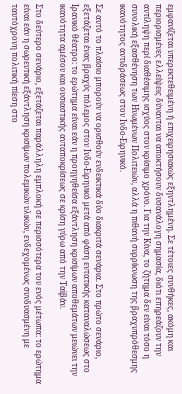εμφανίζεται υπερεκτεθειμένη ή επιχειρησιακώς εξηντλημένη. Σε τέτοιες συνθήκες, ακόμη και περιορισμένες ελλείψεις δύνανται να αποκτήσουν δυσανάλογη σημασία, διότι επηρεάζουν την αντίληψη περί διαθέσιμης ισχύος στον κρίσιμο χρόνο. Για την Κίνα, το ζήτημα δεν είναι τόσο η συνολική εξασθένηση των Ηνωμένων Πολιτειών, αλλά η πιθανή συρρίκνωση της βραχυπρόθεσμης ικανότητος αντιδράσεως στον Ινδο‑Ειρηνικό.

Σε αυτό το πλαίσιο μπορούν να ορισθούν ενδεικτικά δύο διακριτά σενάρια. Στο πρώτο σενάριο, εξετάζεται ένας βραχύς πόλεμος στον Ινδο‑Ειρηνικό μετά από φάση εντατικής καταναλώσεως στο Ιρανικό θέατρο: το ερώτημα είναι εάν η προηγηθείσα εξάντληση κρισίμων αποθεμάτων μειώνει την ικανότητα αμέσου και ουσιαστικής ανταποκρίσεως σε κρίση γύρω από την Ταϊβάν.

Στο δεύτερο σενάριο, εξετάζεται παράλληλη εμπλοκή σε περισσότερα του ενός μέτωπα: το ερώτημα είναι εάν η σωρευτική εξάντληση κρισίμων πολεμικών υλικών, ενδεχομένως συνδυασμένη με ταυτόχρονη πολιτική πίεση στο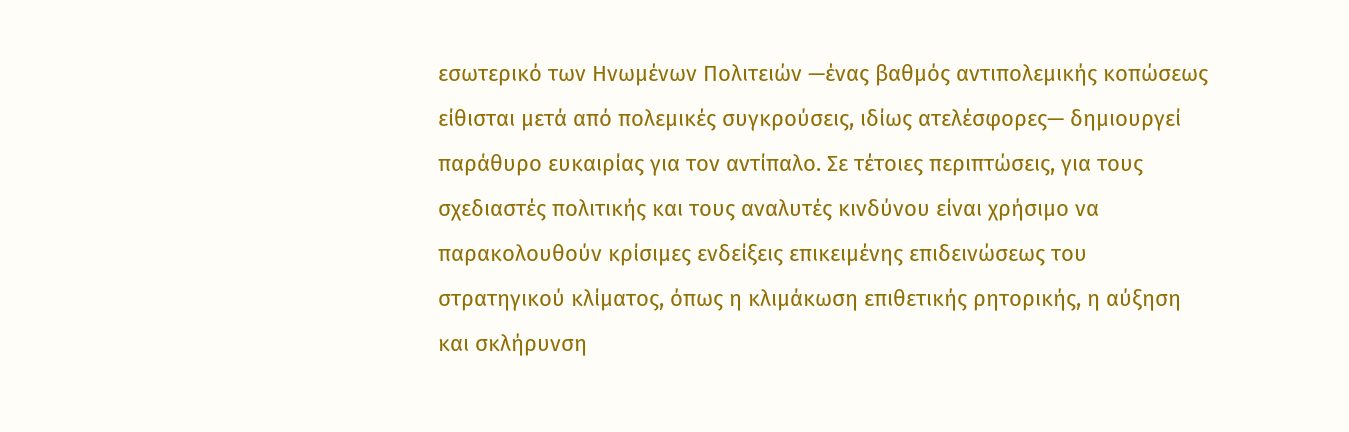εσωτερικό των Ηνωμένων Πολιτειών —ένας βαθμός αντιπολεμικής κοπώσεως είθισται μετά από πολεμικές συγκρούσεις, ιδίως ατελέσφορες— δημιουργεί παράθυρο ευκαιρίας για τον αντίπαλο. Σε τέτοιες περιπτώσεις, για τους σχεδιαστές πολιτικής και τους αναλυτές κινδύνου είναι χρήσιμο να παρακολουθούν κρίσιμες ενδείξεις επικειμένης επιδεινώσεως του στρατηγικού κλίματος, όπως η κλιμάκωση επιθετικής ρητορικής, η αύξηση και σκλήρυνση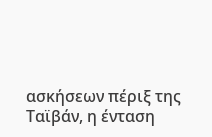ασκήσεων πέριξ της Ταϊβάν, η ένταση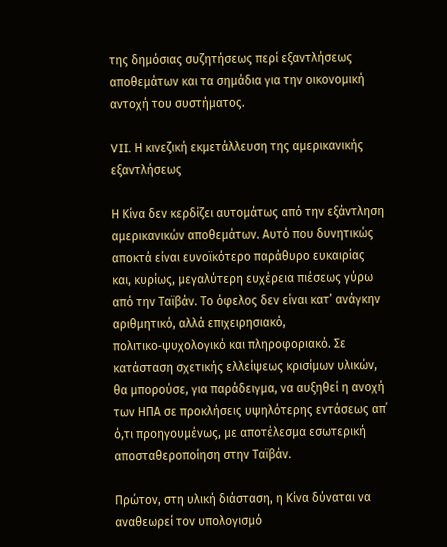της δημόσιας συζητήσεως περί εξαντλήσεως αποθεμάτων και τα σημάδια για την οικονομική αντοχή του συστήματος.

VII. Η κινεζική εκμετάλλευση της αμερικανικής εξαντλήσεως

Η Κίνα δεν κερδίζει αυτομάτως από την εξάντληση αμερικανικών αποθεμάτων. Αυτό που δυνητικώς αποκτά είναι ευνοϊκότερο παράθυρο ευκαιρίας και, κυρίως, μεγαλύτερη ευχέρεια πιέσεως γύρω από την Ταϊβάν. Το όφελος δεν είναι κατ’ ανάγκην αριθμητικό, αλλά επιχειρησιακό, πολιτικο‑ψυχολογικό και πληροφοριακό. Σε κατάσταση σχετικής ελλείψεως κρισίμων υλικών, θα μπορούσε, για παράδειγμα, να αυξηθεί η ανοχή των ΗΠΑ σε προκλήσεις υψηλότερης εντάσεως απ΄ ό,τι προηγουμένως, με αποτέλεσμα εσωτερική αποσταθεροποίηση στην Ταϊβάν.

Πρώτον, στη υλική διάσταση, η Κίνα δύναται να αναθεωρεί τον υπολογισμό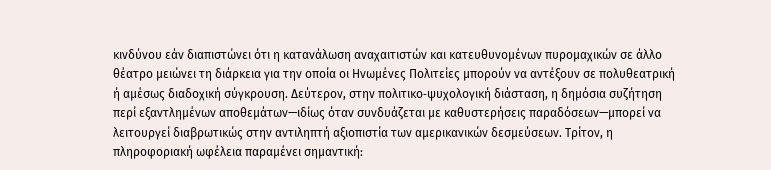κινδύνου εάν διαπιστώνει ότι η κατανάλωση αναχαιτιστών και κατευθυνομένων πυρομαχικών σε άλλο θέατρο μειώνει τη διάρκεια για την οποία οι Ηνωμένες Πολιτείες μπορούν να αντέξουν σε πολυθεατρική ή αμέσως διαδοχική σύγκρουση. Δεύτερον, στην πολιτικο‑ψυχολογική διάσταση, η δημόσια συζήτηση περί εξαντλημένων αποθεμάτων—ιδίως όταν συνδυάζεται με καθυστερήσεις παραδόσεων—μπορεί να λειτουργεί διαβρωτικώς στην αντιληπτή αξιοπιστία των αμερικανικών δεσμεύσεων. Τρίτον, η πληροφοριακή ωφέλεια παραμένει σημαντική: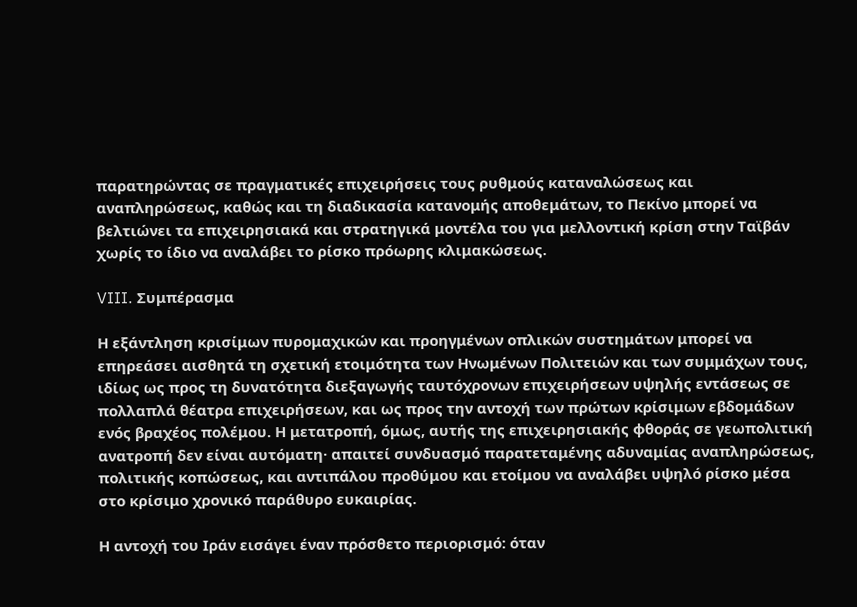παρατηρώντας σε πραγματικές επιχειρήσεις τους ρυθμούς καταναλώσεως και αναπληρώσεως, καθώς και τη διαδικασία κατανομής αποθεμάτων, το Πεκίνο μπορεί να βελτιώνει τα επιχειρησιακά και στρατηγικά μοντέλα του για μελλοντική κρίση στην Ταϊβάν χωρίς το ίδιο να αναλάβει το ρίσκο πρόωρης κλιμακώσεως.

VIII. Συμπέρασμα

Η εξάντληση κρισίμων πυρομαχικών και προηγμένων οπλικών συστημάτων μπορεί να επηρεάσει αισθητά τη σχετική ετοιμότητα των Ηνωμένων Πολιτειών και των συμμάχων τους, ιδίως ως προς τη δυνατότητα διεξαγωγής ταυτόχρονων επιχειρήσεων υψηλής εντάσεως σε πολλαπλά θέατρα επιχειρήσεων, και ως προς την αντοχή των πρώτων κρίσιμων εβδομάδων ενός βραχέος πολέμου. Η μετατροπή, όμως, αυτής της επιχειρησιακής φθοράς σε γεωπολιτική ανατροπή δεν είναι αυτόματη· απαιτεί συνδυασμό παρατεταμένης αδυναμίας αναπληρώσεως, πολιτικής κοπώσεως, και αντιπάλου προθύμου και ετοίμου να αναλάβει υψηλό ρίσκο μέσα στο κρίσιμο χρονικό παράθυρο ευκαιρίας.

Η αντοχή του Ιράν εισάγει έναν πρόσθετο περιορισμό: όταν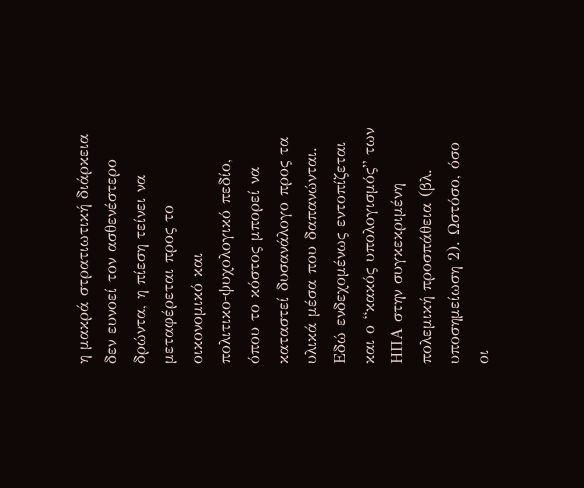η μακρά στρατιωτική διάρκεια δεν ευνοεί τον ασθενέστερο δρώντα, η πίεση τείνει να μεταφέρεται προς το οικονομικό και πολιτικο‑ψυχολογικό πεδίο, όπου το κόστος μπορεί να καταστεί δυσανάλογο προς τα υλικά μέσα που δαπανώνται. Εδώ ενδεχομένως εντοπίζεται και ο “κακός υπολογισμός” των ΗΠΑ στην συγκεκριμένη πολεμική προσπάθεια (βλ. υποσημείωση 2). Ωστόσο, όσο οι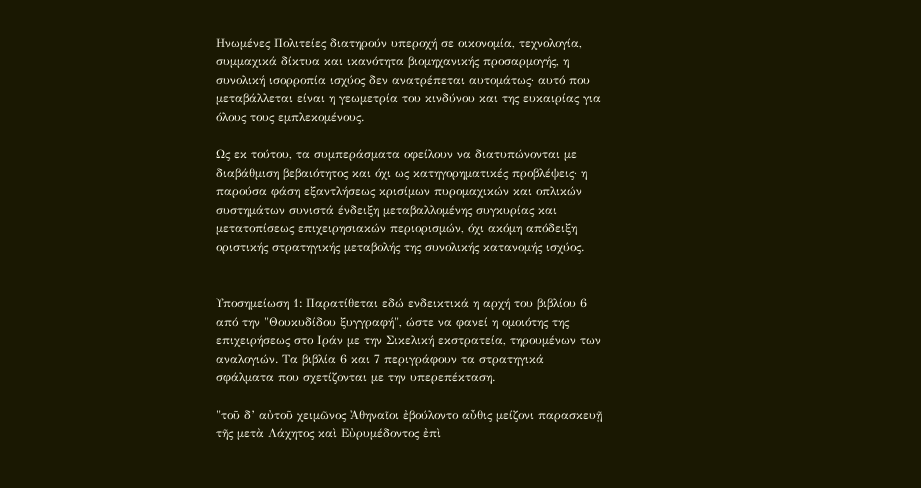Ηνωμένες Πολιτείες διατηρούν υπεροχή σε οικονομία, τεχνολογία, συμμαχικά δίκτυα και ικανότητα βιομηχανικής προσαρμογής, η συνολική ισορροπία ισχύος δεν ανατρέπεται αυτομάτως· αυτό που μεταβάλλεται είναι η γεωμετρία του κινδύνου και της ευκαιρίας για όλους τους εμπλεκομένους.

Ως εκ τούτου, τα συμπεράσματα οφείλουν να διατυπώνονται με διαβάθμιση βεβαιότητος και όχι ως κατηγορηματικές προβλέψεις· η παρούσα φάση εξαντλήσεως κρισίμων πυρομαχικών και οπλικών συστημάτων συνιστά ένδειξη μεταβαλλομένης συγκυρίας και μετατοπίσεως επιχειρησιακών περιορισμών, όχι ακόμη απόδειξη οριστικής στρατηγικής μεταβολής της συνολικής κατανομής ισχύος.


Υποσημείωση 1: Παρατίθεται εδώ ενδεικτικά η αρχή του βιβλίου 6 από την "Θουκυδίδου ξυγγραφή", ώστε να φανεί η ομοιότης της επιχειρήσεως στο Ιράν με την Σικελική εκστρατεία, τηρουμένων των αναλογιών. Τα βιβλία 6 και 7 περιγράφουν τα στρατηγικά σφάλματα που σχετίζονται με την υπερεπέκταση.

"τοῦ δ’ αὐτοῦ χειμῶνος Ἀθηναῖοι ἐβούλοντο αὖθις μείζονι παρασκευῇ τῆς μετὰ Λάχητος καὶ Εὐρυμέδοντος ἐπὶ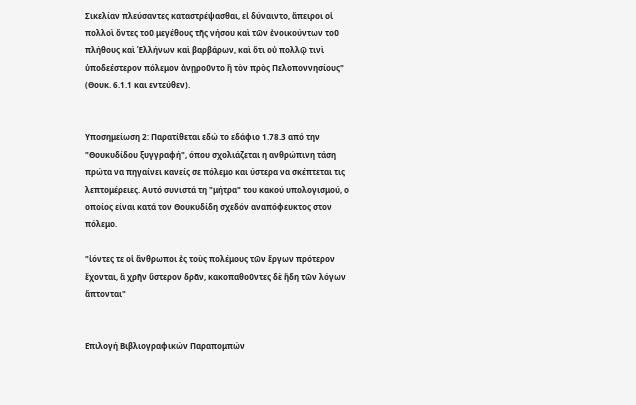Σικελίαν πλεύσαντες καταστρέψασθαι, εἰ δύναιντο, ἄπειροι οἱ πολλοὶ ὄντες τοῦ μεγέθους τῆς νήσου καὶ τῶν ἐνοικούντων τοῦ πλήθους καὶ Ἑλλήνων καὶ βαρβάρων, καὶ ὅτι οὐ πολλῷ τινὶ ὑποδεέστερον πόλεμον ἀνῃροῦντο ἢ τὸν πρὸς Πελοποννησίους" (Θουκ. 6.1.1 και εντεύθεν).


Υποσημείωση 2: Παρατίθεται εδώ το εδάφιο 1.78.3 από την "Θουκυδίδου ξυγγραφή", όπου σχολιάζεται η ανθρώπινη τάση πρώτα να πηγαίνει κανείς σε πόλεμο και ύστερα να σκέπτεται τις λεπτομέρειες. Αυτό συνιστά τη "μήτρα" του κακού υπολογισμού, ο οποίος είναι κατά τον Θουκυδίδη σχεδόν αναπόφευκτος στον πόλεμο.

"ἰόντες τε οἱ ἄνθρωποι ἐς τοὺς πολέμους τῶν ἔργων πρότερον ἔχονται, ἃ χρῆν ὕστερον δρᾶν, κακοπαθοῦντες δὲ ἤδη τῶν λόγων ἅπτονται"


Επιλογή Βιβλιογραφικών Παραπομπών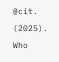@cit. (2025). Who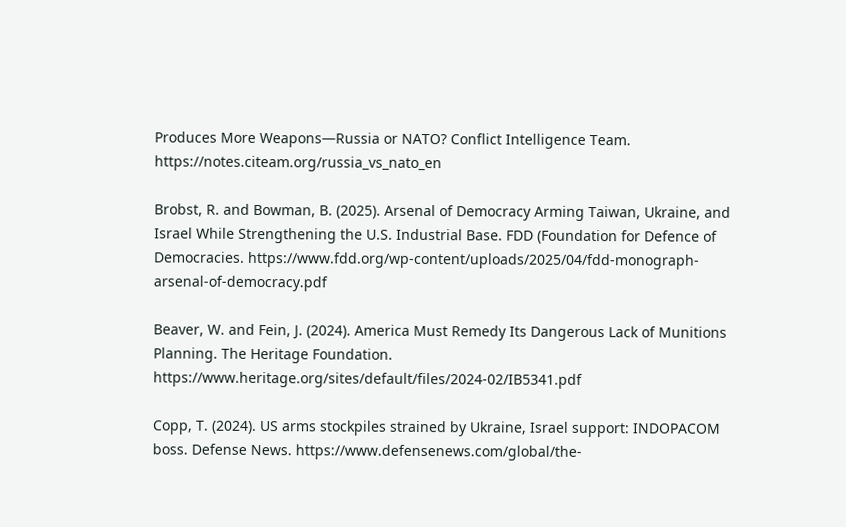Produces More Weapons—Russia or NATO? Conflict Intelligence Team. https://notes.citeam.org/russia_vs_nato_en

Brobst, R. and Bowman, B. (2025). Arsenal of Democracy Arming Taiwan, Ukraine, and Israel While Strengthening the U.S. Industrial Base. FDD (Foundation for Defence of Democracies. https://www.fdd.org/wp-content/uploads/2025/04/fdd-monograph-arsenal-of-democracy.pdf

Beaver, W. and Fein, J. (2024). America Must Remedy Its Dangerous Lack of Munitions Planning. The Heritage Foundation. https://www.heritage.org/sites/default/files/2024-02/IB5341.pdf

Copp, T. (2024). US arms stockpiles strained by Ukraine, Israel support: INDOPACOM boss. Defense News. https://www.defensenews.com/global/the-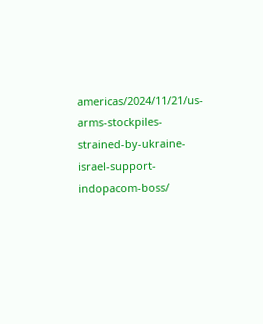americas/2024/11/21/us-arms-stockpiles-strained-by-ukraine-israel-support-indopacom-boss/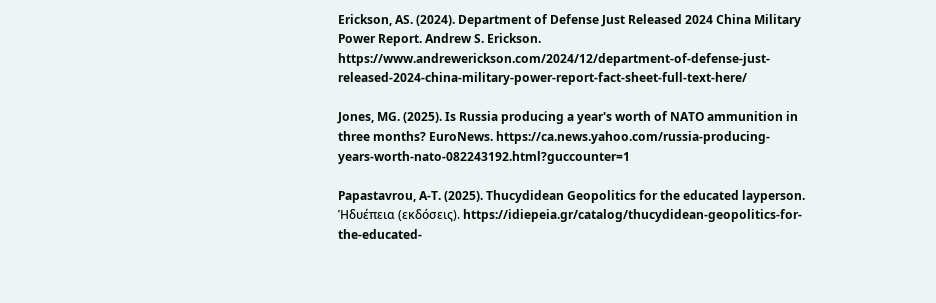Erickson, AS. (2024). Department of Defense Just Released 2024 China Military Power Report. Andrew S. Erickson. https://www.andrewerickson.com/2024/12/department-of-defense-just-released-2024-china-military-power-report-fact-sheet-full-text-here/

Jones, MG. (2025). Is Russia producing a year's worth of NATO ammunition in three months? EuroNews. https://ca.news.yahoo.com/russia-producing-years-worth-nato-082243192.html?guccounter=1

Papastavrou, A-T. (2025). Thucydidean Geopolitics for the educated layperson. Ἡδυέπεια (εκδόσεις). https://idiepeia.gr/catalog/thucydidean-geopolitics-for-the-educated-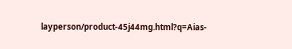layperson/product-45j44mg.html?q=Aias-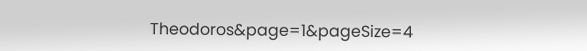Theodoros&page=1&pageSize=4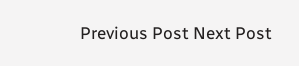Previous Post Next Post